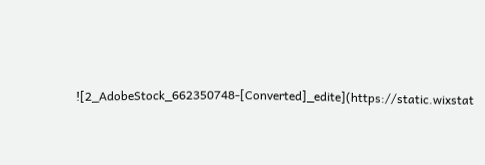![2_AdobeStock_662350748-[Converted]_edite](https://static.wixstat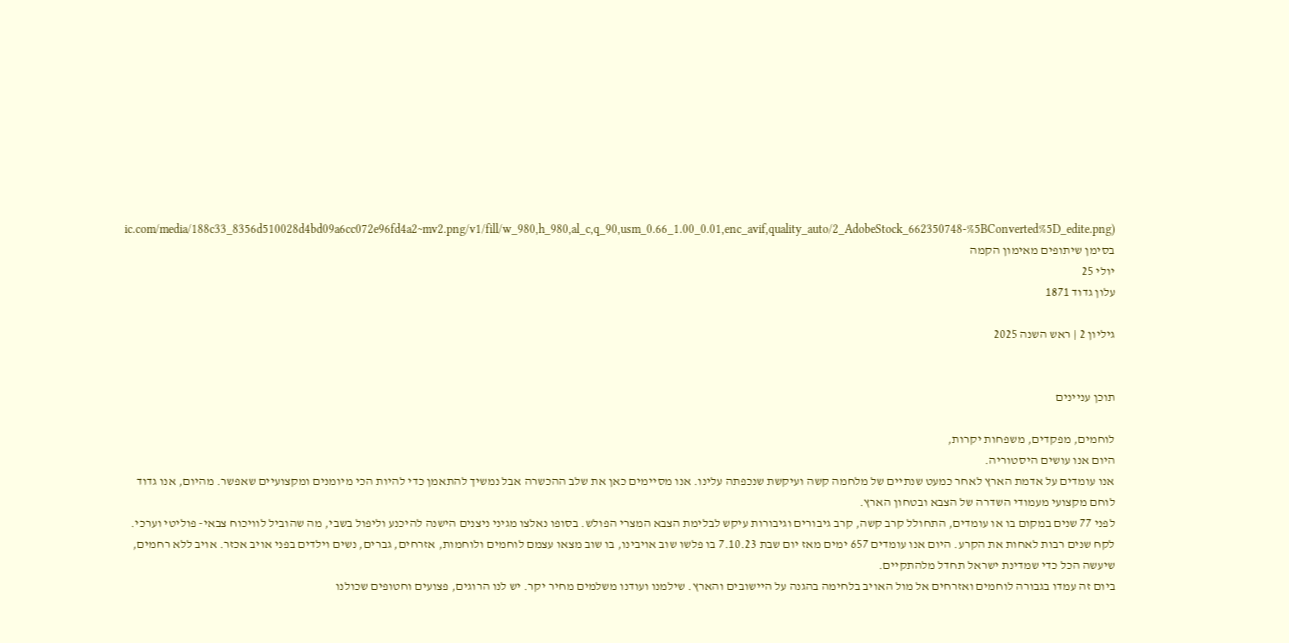ic.com/media/188c33_8356d510028d4bd09a6cc072e96fd4a2~mv2.png/v1/fill/w_980,h_980,al_c,q_90,usm_0.66_1.00_0.01,enc_avif,quality_auto/2_AdobeStock_662350748-%5BConverted%5D_edite.png)
בסימן שיתופים מאימון הקמה
יולי 25
עלון גדוד 1871

גיליון 2 | ראש השנה 2025


תוכן עניינים

לוחמים, מפקדים, משפחות יקרות,
היום אנו עושים היסטוריה.
אנו עומדים על אדמת הארץ לאחר כמעט שנתיים של מלחמה קשה ועיקשת שנכפתה עלינו. אנו מסיימים כאן את שלב ההכשרה אבל נמשיך להתאמן כדי להיות הכי מיומנים ומקצועיים שאפשר. מהיום, אנו גדוד לוחם מקצועי מעמודי השדרה של הצבא ובטחון הארץ.
לפני 77 שנים במקום בו או עומדים, התחולל קרב קשה, קרב גיבורים וגיבורות עיקש לבלימת הצבא המצרי הפולש. בסופו נאלצו מגיני ניצנים הישנה להיכנע וליפול בשבי, מה שהוביל לוויכוח צבאי- פוליטי וערכי. לקח שנים רבות לאחות את הקרע. היום אנו עומדים 657 ימים מאז יום שבת 7.10.23 בו פלשו שוב אויבינו, בו שוב מצאו עצמם לוחמים ולוחמות, אזרחים, גברים, נשים וילדים בפני אויב אכזר. אויב ללא רחמים, שיעשה הכל כדי שמדינת ישראל תחדל מלהתקיים.
ביום זה עמדו בגבורה לוחמים ואזרחים אל מול האויב בלחימה בהגנה על היישובים והארץ. שילמנו ועודנו משלמים מחיר יקר. יש לנו הרוגים, פצועים וחטופים שכולנו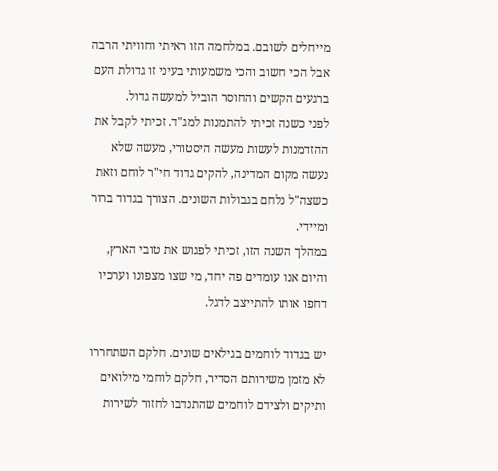מייחלים לשובם. במלחמה הזו ראיתי וחוויתי הרבה אבל הכי חשוב והכי משמעותי בעיני זו גדולת העם ברגעים הקשים והחוסר הוביל למעשה גדול.
לפני כשנה זכיתי להתמנות למג"ד. זכיתי לקבל את ההזדמנות לעשות מעשה היסטורי, מעשה שלא נעשה מקום המדינה, להקים גדוד חי"ר לוחם וזאת כשצה"ל נלחם בגבולות השונים. הצורך בגדוד ברור ומיידי.
במהלך השנה הזו, זכיתי לפגוש את טובי הארץ, והיום אנו עומדים פה יחד, מי שצו מצפונו וערכיו דחפו אותו להתייצב לדגל.

יש בגדוד לוחמים בגילאים שונים. חלקם השתחררו לא מזמן משירותם הסדיר, חלקם לוחמי מילואים ותיקים ולצידם לוחמים שהתנדבו לחזור לשירות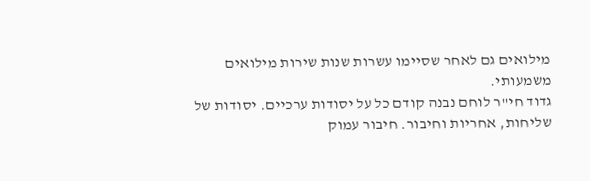מילואים גם לאחר שסיימו עשרות שנות שירות מילואים משמעותי.
גדוד חי"ר לוחם נבנה קודם כל על יסודות ערכיים. יסודות של שליחות, אחריות וחיבור. חיבור עמוק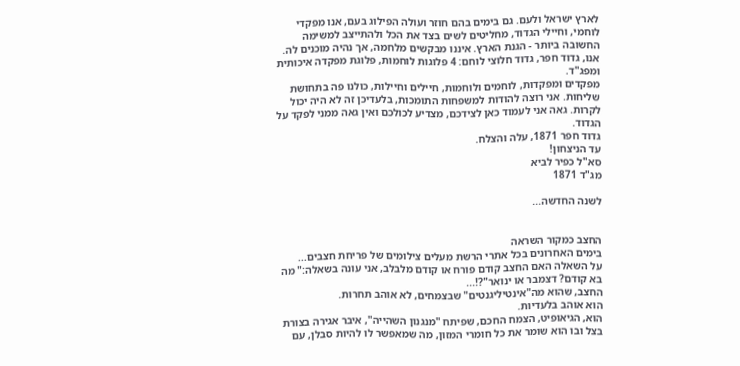לארץ ישראל ולעם. גם בימים בהם חוזר ועולה הפילוג בעם, אנו מפקדי לוחמי, וחיילי הגדוד, מחליטים לשים בצד את הכל ולהתייצב למשימה החשובה ביותר - הגנת הארץ. איננו מבקשים מלחמה, אך נהיה מוכנים לה. אנו, גדוד חפר, גדוד חלוצי לוחם: 4 פלוגות לוחמות, פלוגת מפקדה איכותית ומפג"ד.
מפקדים ומפקדות, לוחמים ולוחמות, חיילים וחיילות, כולנו פה בתחושת שליחות. אני רוצה להודות למשפחות התומכות, בלעדיכן זה לא היה יכול לקרות. גאה אני לעמוד כאן לצידכם, מצדיע לכולכם ואין גאה ממני לפקד על הגדוד.
גדוד חפר 1871, עלה והצלח.
עד הניצחון!
סא"ל כפיר לביא
מג"ד 1871

לשנה החדשה...


החצב כמקור השראה
בימים האחרונים בכל אתרי הרשת מעלים צילומים של פריחת חצבים...
על השאלה האם החצב קודם פורח או קודם מלבלב, אני עונה בשאלה:" מה בא קודם? דצמבר או ינואר"?!...
החצב, שהוא מה"אינטיליגנטים" שבצמחים, לא אוהב תחרות.
הוא אוהב בלעדיות.
הוא, הגיאופיט, הצמח החכם, שפיתח "מנגנון השהייה", איבר אגירה בצורת בצל ובו הוא שומר את כל חומרי המזון, מה שמאפשר לו להיות סבלן, עם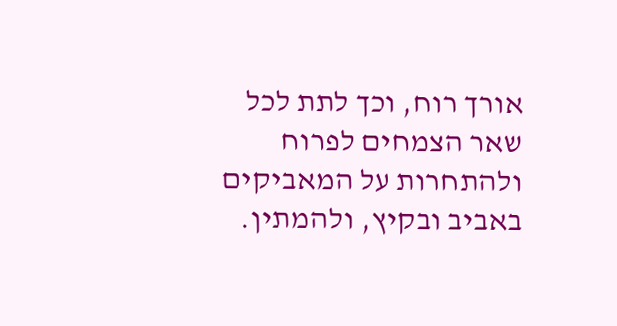אורך רוח, וכך לתת לכל שאר הצמחים לפרוח ולהתחרות על המאביקים באביב ובקיץ, ולהמתין.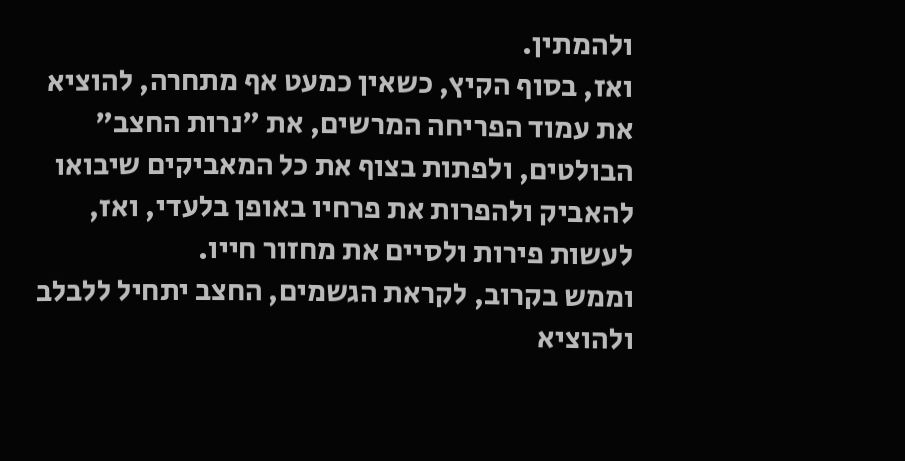ולהמתין.
ואז, בסוף הקיץ, כשאין כמעט אף מתחרה, להוציא את עמוד הפריחה המרשים, את "נרות החצב" הבולטים, ולפתות בצוף את כל המאביקים שיבואו להאביק ולהפרות את פרחיו באופן בלעדי, ואז, לעשות פירות ולסיים את מחזור חייו.
וממש בקרוב, לקראת הגשמים, החצב יתחיל ללבלב ולהוציא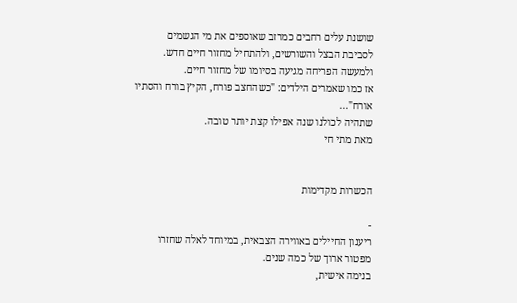שושנת עלים רחבים כמרזב שאוספים את מי הגשמים לסביבת הבצל והשורשים, ולהתחיל מחזור חיים חדש.
ולמעשה הפריחה מגיעה בסיומו של מחזור חיים.
אז כמו שאמרים הילדים: "כשהחצב פורח, הקיץ בורח והסתיו אורח"...
שתהיה לכולנו שנה אפילו קצת יותר טובה.
מאת מתי חי


הכשרות מקדימות

-
ריענון החיילים באווירה הצבאית, במיוחד לאלה שחזרו מפטור ארוך של כמה שנים.
בנימה אישית,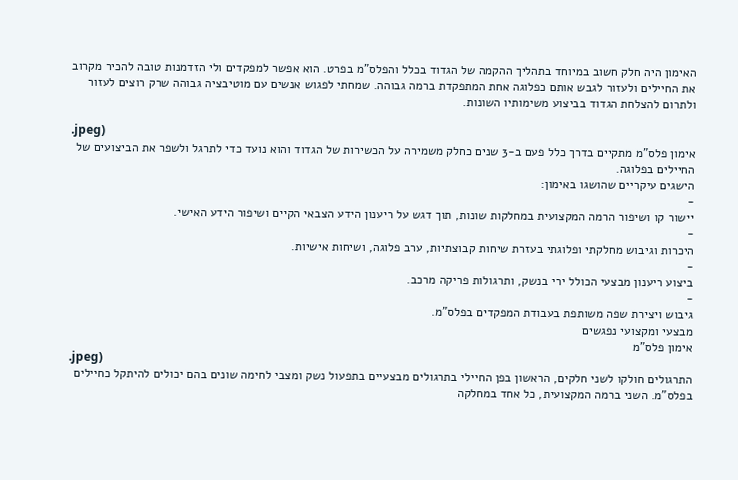האימון היה חלק חשוב במיוחד בתהליך ההקמה של הגדוד בכלל והפלס"מ בפרט. הוא אפשר למפקדים ולי הזדמנות טובה להכיר מקרוב את החיילים ולעזור לגבש אותם כפלוגה אחת המתפקדת ברמה גבוהה. שמחתי לפגוש אנשים עם מוטיבציה גבוהה שרק רוצים לעזור ולתרום להצלחת הגדוד בביצוע משימותיו השונות.

.jpeg)
אימון פלס"מ מתקיים בדרך כלל פעם ב-3 שנים כחלק משמירה על הכשירות של הגדוד והוא נועד כדי לתרגל ולשפר את הביצועים של החיילים בפלוגה.
הישגים עיקריים שהושגו באימון:
-
יישור קו ושיפור הרמה המקצועית במחלקות שונות, תוך דגש על ריענון הידע הצבאי הקיים ושיפור הידע האישי.
-
היכרות וגיבוש מחלקתי ופלוגתי בעזרת שיחות קבוצתיות, ערב פלוגה, ושיחות אישיות.
-
ביצוע ריענון מבצעי הכולל ירי בנשק, ותרגולות פריקה מרכב.
-
גיבוש ויצירת שפה משותפת בעבודת המפקדים בפלס"מ.
מבצעי ומקצועי נפגשים
אימון פלס"מ
.jpeg)
התרגולים חולקו לשני חלקים, הראשון בפן החיילי בתרגולים מבצעיים בתפעול נשק ומצבי לחימה שונים בהם יכולים להיתקל כחיילים בפלס"מ. השני ברמה המקצועית, כל אחד במחלקה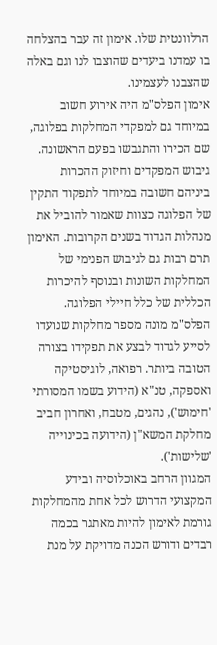הרלוונטית שלו. אימון זה עבר בהצלחה בו עמדנו ביעדים שהוצבו לנו וגם באלה שהצבנו לעצמינו.
אימון הפלס"מ היה אירוע חשוב במיוחד גם למפקדי המחלקות בפלוגה, שם הכירו והתגבשו בפעם הראשונה. גיבוש המפקדים וחיזוק ההכרות ביניהם חשובה במיוחד לתפקוד התקין של הפלוגה כצוות שאמור להוביל את מנהלות הגדוד בשנים הקרובות. האימון תרם רבות גם לגיבוש הפנימי של המחלקות השונות ובנוסף להיכרות הכללית של כלל חיילי הפלוגה.
הפלס"מ מונה מספר מחלקות שנועדו לסייע לגדוד לבצע את תפקידו בצורה הטובה ביותר. רפואה, לוגיסטיקה ואספקה, טנ"א (הידוע בשמו המסורתי 'חימוש'), נהגים, מטבח, ואחרון חביב מחלקת המשא"ן (הידועה בכינוייה 'שלישות').
המגוון הרחב באוכלוסיה ובידע המקצועי הדרוש לכל אחת מהמחלקות גורמת לאימון להיות מאתגר בכמה רבדים ודורש הכנה מדויקת על מנת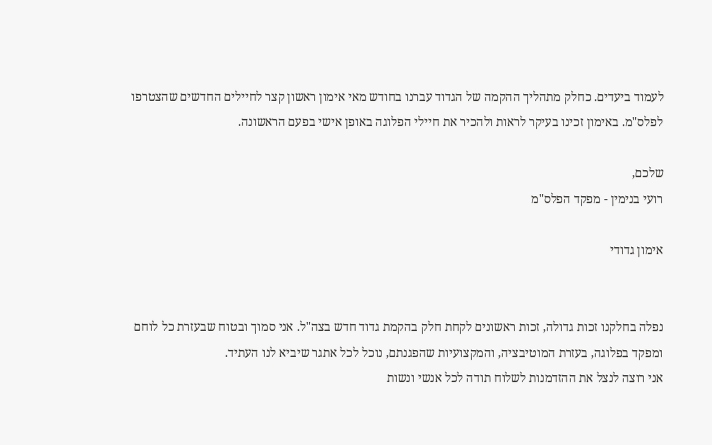לעמוד ביעדים. כחלק מתהליך ההקמה של הגדוד עברנו בחודש מאי אימון ראשון קצר לחיילים החדשים שהצטרפו לפלס"מ. באימון זכינו בעיקר לראות ולהכיר את חיילי הפלוגה באופן אישי בפעם הראשונה.

שלכם,
רועי בנימין - מפקד הפלס"מ

אימון גדודי


נפלה בחלקנו זכות גדולה, זכות ראשונים לקחת חלק בהקמת גדוד חדש בצה"ל. אני סמוך ובטוח שבעזרת כל לוחם ומפקד בפלוגה, בעזרת המוטיבציה, והמקצועיות שהפגנתם, נוכל לכל אתגר שיביא לנו העתיד.
אני רוצה לנצל את ההזדמנות לשלוח תודה לכל אנשי ונשות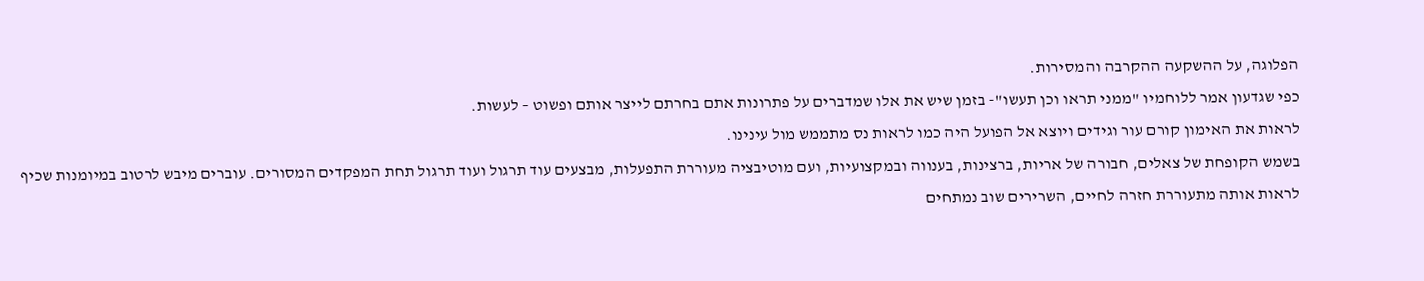הפלוגה, על ההשקעה ההקרבה והמסירות.
כפי שגדעון אמר ללוחמיו "ממני תראו וכן תעשו"- בזמן שיש את אלו שמדברים על פתרונות אתם בחרתם לייצר אותם ופשוט – לעשות.
לראות את האימון קורם עור וגידים ויוצא אל הפועל היה כמו לראות נס מתממש מול עינינו.
בשמש הקופחת של צאלים, חבורה של אריות, ברצינות, בענווה ובמקצועיות, ועם מוטיבציה מעוררת התפעלות, מבצעים עוד תרגול ועוד תרגול תחת המפקדים המסורים. עוברים מיבש לרטוב במיומנות שכיף לראות אותה מתעוררת חזרה לחיים, השרירים שוב נמתחים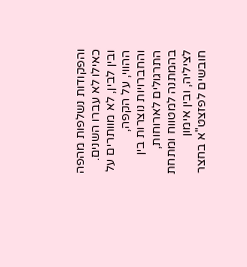והפקודות נשלפות מהפה כאילו לא עברו השנים. ובין לבין, לא מוותרים על ההווי, על הקפה, והחברויות נוצרות בין התרגולים לארוחות, בהמתנה למטווח ומתחת לציליה, ובין אימון חובשים לפזצט"א בחצר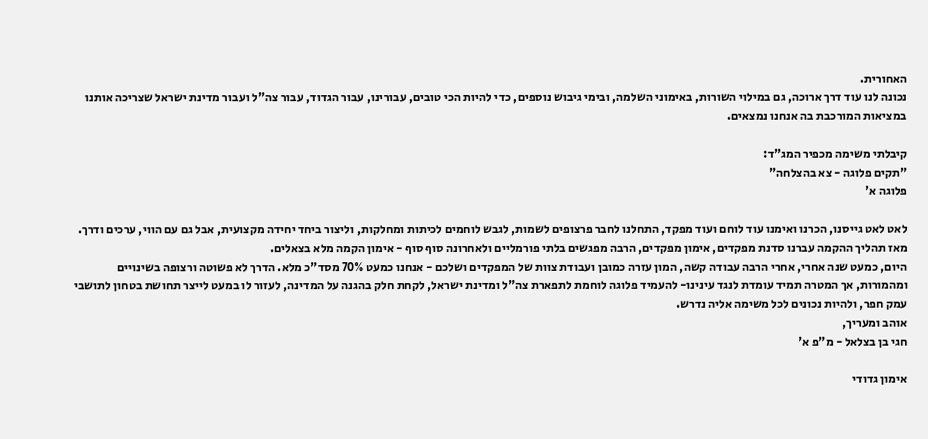האחורית.
נכונה לנו עוד דרך ארוכה, גם במילוי השורות, באימוני השלמה, ובימי גיבוש נוספים, כדי להיות הכי טובים, עבורינו, עבור הגדוד, עבור צה"ל ועבור מדינת ישראל שצריכה אותנו במציאות המורכבת בה אנחנו נמצאים.

קיבלתי משימה מכפיר המג"ד:
"תקים פלוגה - צא בהצלחה"
פלוגה א'

לאט לאט גייסנו, הכרנו ואימנו עוד לוחם ועוד מפקד, התחלנו לחבר פרצופים לשמות, לגבש לוחמים לכיתות ומחלקות, וליצור ביחד יחידה מקצועית, אבל גם עם הווי, ערכים ודרך.
מאז תהליך ההקמה עברנו סדנת מפקדים, אימון מפקדים, הרבה מפגשים בלתי פורמליים ולאחרונה סוף סוף - אימון הקמה מלא בצאלים.
היום, כמעט שנה אחרי, אחרי הרבה עבודה קשה, המון עזרה כמובן ועבודת צוות של המפקדים ושלכם - אנחנו כמעט 70% מסד"כ מלא. הדרך לא פשוטה ורצופה בשינויים ומהמורות, אך המטרה תמיד עומדת לנגד עינינו- להעמיד פלוגה לוחמת לתפארת צה"ל ומדינת ישראל, לקחת חלק בהגנה על המדינה, לעזור לו במעט לייצר תחושת בטחון לתושבי עמק חפר, ולהיות נכונים לכל משימה אליה נדרש.
אוהב ומעריך,
חגי בן בצלאל - מ"פ א'

אימון גדודי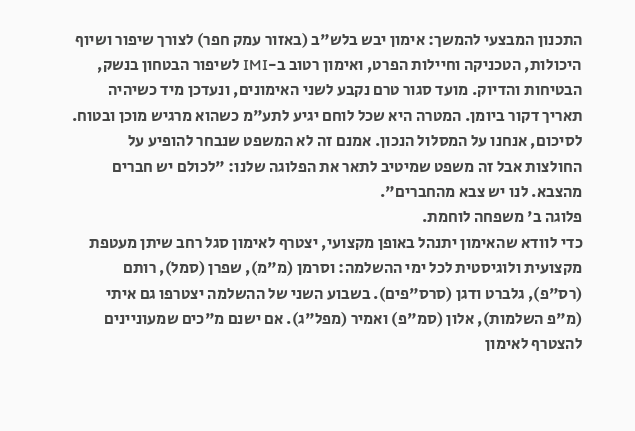התכנון המבצעי להמשך: אימון יבש בלש"ב (באזור עמק חפר) לצורך שיפור ושיוף היכולות, הטכניקה וחיילות הפרט, ואימון רטוב ב-IMI לשיפור הבטחון בנשק, הבטיחות והדיוק. מועד סגור טרם נקבע לשני האימונים, ונעדכן מיד כשיהיה תאריך דקור ביומן. המטרה היא שכל לוחם יגיע לתע"מ כשהוא מרגיש מוכן ובטוח.
לסיכום, אנחנו על המסלול הנכון. אמנם זה לא המשפט שנבחר להופיע על החולצות אבל זה משפט שמיטיב לתאר את הפלוגה שלנו: "לכולם יש חברים מהצבא. לנו יש צבא מהחברים".
פלוגה ב' משפחה לוחמת.
כדי לוודא שהאימון יתנהל באופן מקצועי, יצטרף לאימון סגל רחב שיתן מעטפת מקצועית ולוגיסטית לכל ימי ההשלמה: וסרמן (מ"מ), שפרן (סמל), רותם (רס"פ), גלברט ודגן (סרס"פים). בשבוע השני של ההשלמה יצטרפו גם איתי (מ"פ השלמות), אלון (סמ"פ) ואמיר (מפל"ג). אם ישנם מ"כים שמעוניינים להצטרף לאימון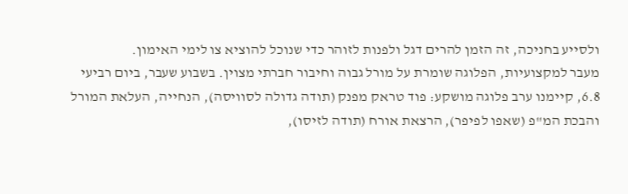ולסייע בחניכה, זה הזמן להרים דגל ולפנות לזוהר כדי שנוכל להוציא צו לימי האימון.
מעבר למקצועיות, הפלוגה שומרת על מורל גבוה וחיבור חברתי מצוין. בשבוע שעבר, ביום רביעי 6.8, קיימנו ערב פלוגה מושקע: פוד טראק מפנק (תודה גדולה לסוויסה), הנחייה, העלאת המורל והבכת המ"פ (שאפו לפיפר), הרצאת אורח (תודה לזיסו),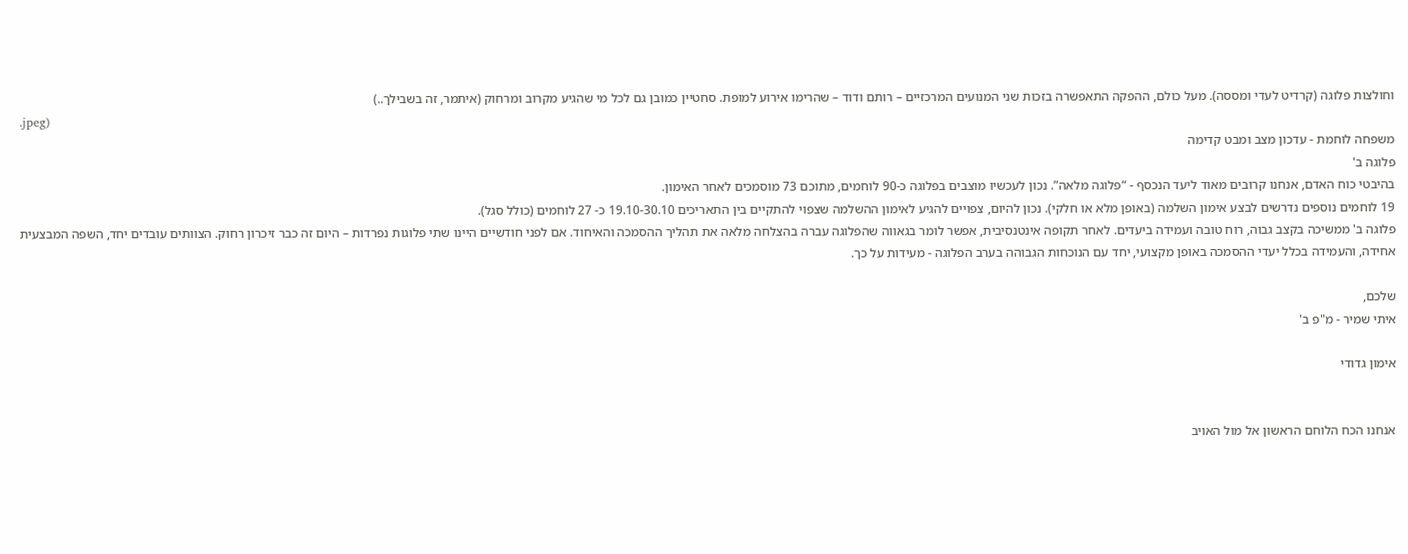וחולצות פלוגה (קרדיט לעדי ומססה). מעל כולם, ההפקה התאפשרה בזכות שני המנועים המרכזיים – רותם ודוד – שהרימו אירוע למופת. סחטיין כמובן גם לכל מי שהגיע מקרוב ומרחוק (איתמר, זה בשבילך..)
.jpeg)
משפחה לוחמת - עדכון מצב ומבט קדימה
פלוגה ב'
בהיבטי כוח האדם, אנחנו קרובים מאוד ליעד הנכסף - “פלוגה מלאה”. נכון לעכשיו מוצבים בפלוגה כ-90 לוחמים, מתוכם 73 מוסמכים לאחר האימון.
19 לוחמים נוספים נדרשים לבצע אימון השלמה (באופן מלא או חלקי). נכון להיום, צפויים להגיע לאימון ההשלמה שצפוי להתקיים בין התאריכים 19.10-30.10 כ- 27 לוחמים (כולל סגל).
פלוגה ב' ממשיכה בקצב גבוה, רוח טובה ועמידה ביעדים. לאחר תקופה אינטנסיבית, אפשר לומר בגאווה שהפלוגה עברה בהצלחה מלאה את תהליך ההסמכה והאיחוד. אם לפני חודשיים היינו שתי פלוגות נפרדות – היום זה כבר זיכרון רחוק. הצוותים עובדים יחד, השפה המבצעית אחידה, והעמידה בכלל יעדי ההסמכה באופן מקצועי, יחד עם הנוכחות הגבוהה בערב הפלוגה - מעידות על כך.

שלכם,
איתי שמיר - מ"פ ב'

אימון גדודי


אנחנו הכח הלוחם הראשון אל מול האויב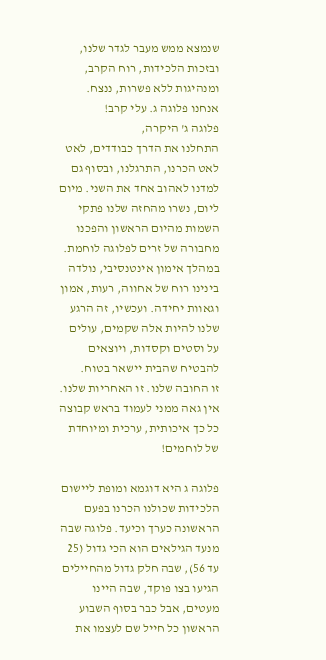שנמצא ממש מעבר לגדר שלנו, ובזכות הלכידות, רוח הקרב, ומנהיגות ללא פשרות, ננצח. אנחנו פלוגה ג. עלי קרב!
פלוגה ג' היקרה,
התחלנו את הדרך כבודדים, לאט לאט הכרנו, התרגלנו, ובסוף גם למדנו לאהוב אחד את השני. מיום ליום, נשרו מהחזה שלנו פתקי השמות מהיום הראשון והפכנו מחבורה של זרים לפלוגה לוחמת.
במהלך אימון אינטנסיבי, נולדה בינינו רוח של אחווה, רעות, אמון וגאוות יחידה. ועכשיו, זה הרגע שלנו להיות אלה שקמים, עולים על וסטים וקסדות, ויוצאים להבטיח שהבית יישאר בטוח.
זו החובה שלנו. זו האחריות שלנו. אין גאה ממני לעמוד בראש קבוצה כל כך איכותית, ערכית ומיוחדת של לוחמים!

פלוגה ג היא דוגמא ומופת ליישום הלכידות שכולנו הכרנו בפעם הראשונה כערך וכיעד. פלוגה שבה מנעד הגילאים הוא הכי גדול (25 עד 56), שבה חלק גדול מהחיילים הגיעו בצו פוקד, שבה היינו מעטים, אבל כבר בסוף השבוע הראשון כל חייל שם לעצמו את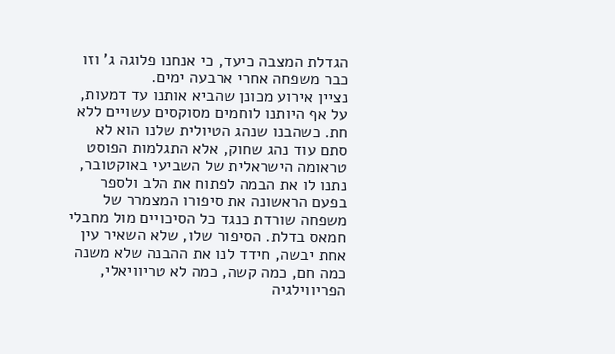הגדלת המצבה כיעד, כי אנחנו פלוגה ג' וזו כבר משפחה אחרי ארבעה ימים.
נציין אירוע מכונן שהביא אותנו עד דמעות, על אף היותנו לוחמים מסוקסים עשויים ללא חת. כשהבנו שנהג הטיולית שלנו הוא לא סתם עוד נהג שחוק, אלא התגלמות הפוסט טראומה הישראלית של השביעי באוקטובר, נתנו לו את הבמה לפתוח את הלב ולספר בפעם הראשונה את סיפורו המצמרר של משפחה שורדת כנגד כל הסיכויים מול מחבלי חמאס בדלת. הסיפור שלו, שלא השאיר עין אחת יבשה, חידד לנו את ההבנה שלא משנה כמה חם, כמה קשה, כמה לא טריוויאלי,
הפריווילגיה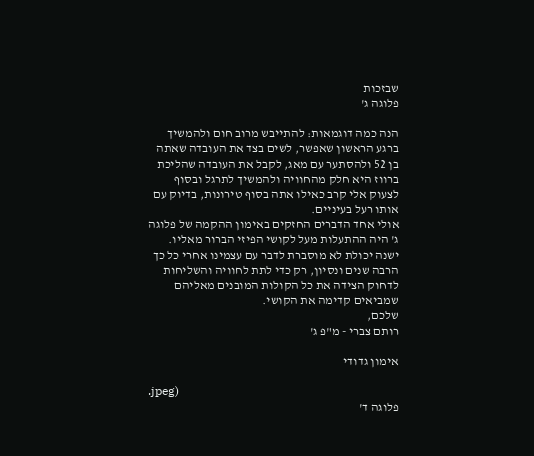שבזכות
פלוגה ג'

הנה כמה דוגמאות: להתייבש מרוב חום ולהמשיך ברגע הראשון שאפשר, לשים בצד את העובדה שאתה בן 52 ולהסתער עם מאג, לקבל את העובדה שהליכת ברווז היא חלק מהחוויה ולהמשיך לתרגל ובסוף לצעוק אלי קרב כאילו אתה בסוף טירונות, בדיוק עם אותו רעל בעיניים.
אולי אחד הדברים החזקים באימון ההקמה של פלוגה ג' היה ההתעלות מעל לקושי הפיזי הברור מאליו. ישנה יכולת לא מוסברת לדבר עם עצמינו אחרי כל כך הרבה שנים ונסיון, רק כדי לתת לחוויה והשליחות לדחוק הצידה את כל הקולות המובנים מאליהם שמביאים קדימה את הקושי.
שלכם,
רותם צברי - מ"פ ג'

אימון גדודי

.jpeg)
פלוגה ד'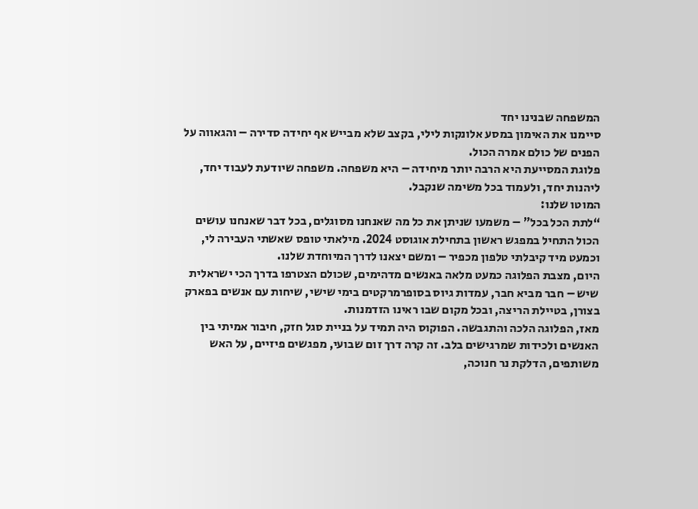המשפחה שבנינו יחד
סיימנו את האימון במסע אלונקות לילי, בקצב שלא מבייש אף יחידה סדירה – והגאווה על הפנים של כולם אמרה הכול.
פלוגת המסייעת היא הרבה יותר מיחידה – היא משפחה. משפחה שיודעת לעבוד יחד, ליהנות יחד, ולעמוד בכל משימה שנקבל.
המוטו שלנו:
“לתת הכל בכל" – משמעו שניתן את כל מה שאנחנו מסוגלים, בכל דבר שאנחנו עושים
הכול התחיל במפגש ראשון בתחילת אוגוסט 2024. מילאתי טופס שאשתי העבירה לי, וכמעט מיד קיבלתי טלפון מכפיר – ומשם יצאנו לדרך המיוחדת שלנו.
היום, מצבת הפלוגה כמעט מלאה באנשים מדהימים, שכולם הצטרפו בדרך הכי ישראלית שיש – חבר מביא חבר, עמדות גיוס בסופרמרקטים בימי שישי, שיחות עם אנשים בפארק בצורן, בטיילת הריצה, ובכל מקום שבו ראינו הזדמנות.
מאז, הפלוגה הלכה והתגבשה. הפוקוס היה תמיד על בניית סגל חזק, חיבור אמיתי בין האנשים ולכידות שמרגישים בלב. זה קרה דרך זום שבועי, מפגשים פיזיים, על האש משותפים, הדלקת נר חנוכה,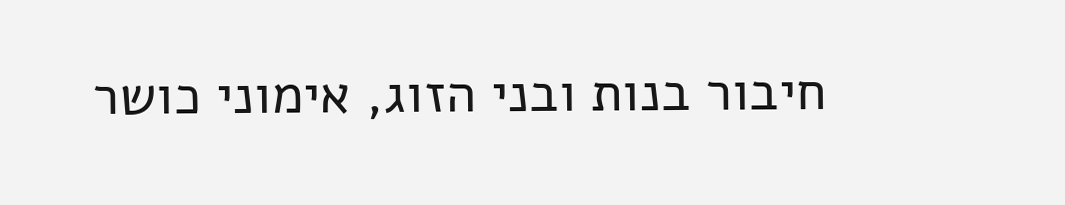חיבור בנות ובני הזוג, אימוני כושר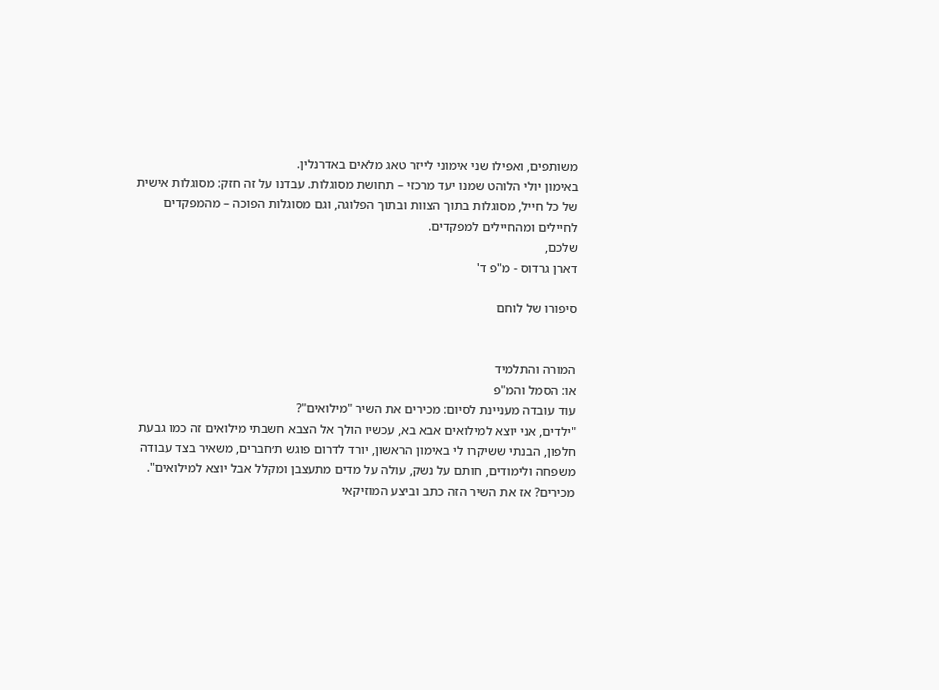משותפים, ואפילו שני אימוני לייזר טאג מלאים באדרנלין.
באימון יולי הלוהט שמנו יעד מרכזי – תחושת מסוגלות. עבדנו על זה חזק: מסוגלות אישית של כל חייל, מסוגלות בתוך הצוות ובתוך הפלוגה, וגם מסוגלות הפוכה – מהמפקדים לחיילים ומהחיילים למפקדים.
שלכם,
דארן גרדוס - מ"פ ד'

סיפורו של לוחם


המורה והתלמיד
או: הסמל והמ"פ
עוד עובדה מעניינת לסיום: מכירים את השיר "מילואים"?
"ילדים, אני יוצא למילואים אבא בא, עכשיו הולך אל הצבא חשבתי מילואים זה כמו גבעת חלפון, הבנתי ששיקרו לי באימון הראשון, יורד לדרום פוגש ת׳חברים, משאיר בצד עבודה משפחה ולימודים, חותם על נשק, עולה על מדים מתעצבן ומקלל אבל יוצא למילואים".
מכירים? אז את השיר הזה כתב וביצע המוזיקאי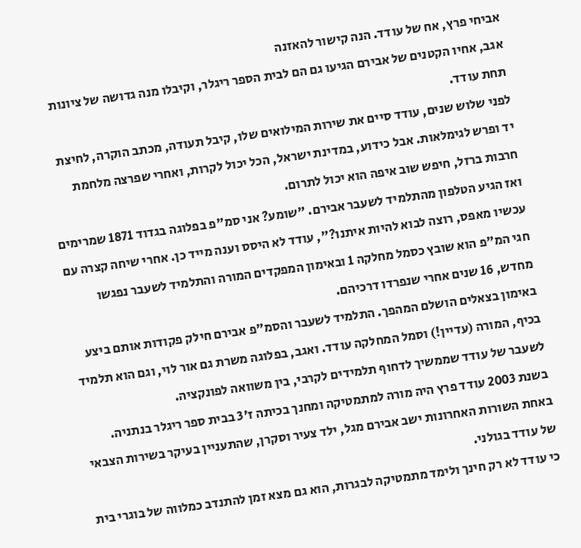אביחי פרץ, אח של עודד. הנה קישור להאזנה
אגב, אחיו הקטנים של אבירם הגיעו גם הם לבית הספר ריגלר, וקיבלו מנה גדושה של ציונות תחת עודד.
לפני שלוש שנים, עודד סיים את שירות המילואים שלו, קיבל תעודה, מכתב הוקרה, לחיצת יד ופרש לגימלאות. אבל כידוע, במדינת ישראל, הכל יכול לקרות, ואחרי שפרצה מלחמת חרבות ברזל, חיפש שוב איפה הוא יכול לתרום.
ואז הגיע הטלפון מהתלמיד לשעבר אבירם. "שומע? אני סמ"פ בפלוגה בגדוד 1871 שמרימים עכשיו מאפס, רוצה לבוא להיות איתנו?", עודד לא היסס וענה מייד כן. אחרי שיחה קצרה עם חגי המ"פ הוא שובץ כסמל מחלקה 1 ובאימון המפקדים המורה והתלמיד לשעבר נפגשו מחדש, 16 שנים אחרי שנפרדו דרכיהם.
באימון בצאלים הושלם המהפך. התלמיד לשעבר והסמ"פ אבירם חילק פקודות אותם ביצע בכיף, המורה (עדיין!) וסמל המחלקה עודד. ואגב, בפלוגה משרת גם אור לוי, וגם הוא תלמיד לשעבר של עודד שממשיך לדחוף תלמידים לקרבי, בין משוואה לפונקציה.
בשנת 2003 עודד פרץ היה מורה למתמטיקה ומחנך בכיתה ז'3 בבית ספר ריגלר בנתניה. באחת השורות האחרונות ישב אבירם מגל, ילד צעיר וסקרן, שהתעניין בעיקר בשירות הצבאי של עודד בגולני.
כי עודד לא רק חינך ולימד מתמטיקה לבגרות, הוא גם מצא זמן להתנדב כמלווה של בוגרי בית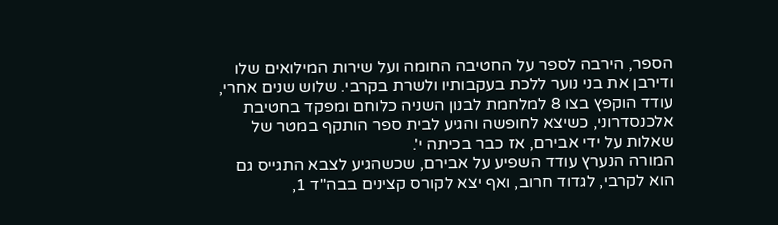הספר, הירבה לספר על החטיבה החומה ועל שירות המילואים שלו ודירבן את בני נוער ללכת בעקבותיו ולשרת בקרבי. שלוש שנים אחרי, עודד הוקפץ בצו 8 למלחמת לבנון השניה כלוחם ומפקד בחטיבת אלכנסדרוני, כשיצא לחופשה והגיע לבית ספר הותקף במטר של שאלות על ידי אבירם, אז כבר בכיתה י'.
המורה הנערץ עודד השפיע על אבירם, שכשהגיע לצבא התגייס גם הוא לקרבי, לגדוד חרוב, ואף יצא לקורס קצינים בבה"ד 1,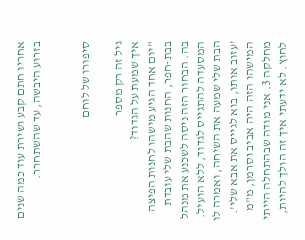אחריו חתם קבע ושירת עוד כמה שנים בזרוע היבשה, עד שהשתחרר.


סיפורו של לוחם

גיל זה רק מספר
איך שמעת על הגדוד?
"יום אחד הגיע מישהו לחנות הפיצה בבת-חפר, החנות שהבת שלי עובדת בה. הבחור הזה ניסה לשכנע את מנהל המסעדה להתגייס לגדוד, ללא הועיל. הבת שלי שמעה את השיחה, ואמרה לו 'עזוב אותו, בוא לגייס את אבא שלי'. המישהו הזה היה אביב וסרמן, מ"מ מחלקה 3. אני מודה שבהתחלה הייתי לחוץ. לא ידעתי איך זה הולך להיות,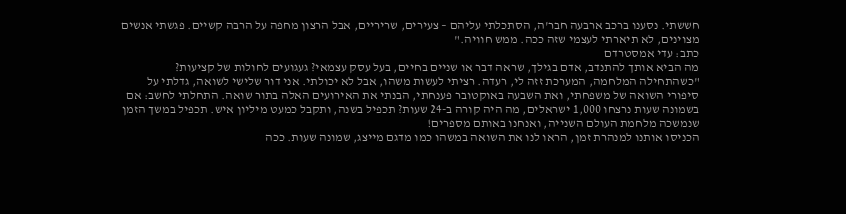חששתי. נסענו ברכב ארבעה חבר'ה, הסתכלתי עליהם – צעירים, שריריים, אבל הרצון מחפה על הרבה קשיים. פגשתי אנשים מצוינים, לא תיארתי לעצמי שזה ככה. ממש חוויה."
כתב: עדי אמסטרדם
מה הביא אותך להתנדב, אדם בגילך, שראה דבר או שניים בחיים, בעל עסק עצמאי? געגועים לחולות של קציעות?
"כשהתחילה המלחמה, המערכת זזה לי, רעדה. רציתי לעשות משהו, אבל לא יכולתי. אני דור שלישי לשואה, גדלתי על סיפורי השואה של משפחתי, ואת השבעה באוקטובר פענחתי, הבנתי את האירועים האלה בתור שואה. התחלתי לחשב: אם בשמונה שעות נרצחו 1,000 ישראלים, מה היה קורה ב-24 שעות? תכפיל בשנה, ותקבל כמעט מיליון איש. תכפיל במשך הזמן שנמשכה מלחמת העולם השנייה, ואנחנו באותם מספרים!
הכניסו אותנו למנהרת זמן, הראו לנו את השואה במשהו כמו מדגם מייצג, שמונה שעות. ככה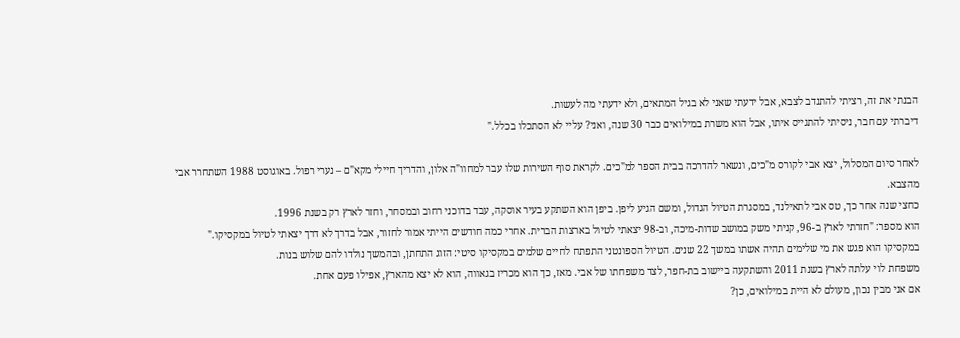הבנתי את זה, רציתי להתנדב לצבא, אבל ידעתי שאני לא בגיל המתאים, ולא ידעתי מה לעשות.
דיברתי עם חבר, ניסיתי להתגייס איתו, אבל הוא משרת במילואים כבר 30 שנה, ואני? עליי לא הסתכלו בכלל."

לאחר סיום המסלול, יצא אבי לקורס מ"כים, ונשאר להדרכה בבית הספר למ"כים. לקראת סוף השירות שלו עבר למחוו"ה אלון, והדריך חיילי מקא"ם – נערי רפול. באוגוסט 1988 השתחרר אבי מהצבא.
כחצי שנה אחר כך, טס אבי לתאילנד, במסגרת הטיול הגדול, ומשם הגיע ליפן. ביפן הוא השתקע בעיר אוסקה, עבד בדוכני רחוב ובמסחר, וחזר לארץ רק בשנת 1996.
הוא מספר: "חזרתי לארץ ב-96, קניתי משק במושב שדות-מיכה, וב-98 יצאתי לטיול בארצות הברית. אחרי כמה חודשים הייתי אמור לחזור, אבל בדרך לא דרך יצאתי לטיול במקסיקו." במקסיקו הוא פגש את מי שלימים תהיה אשתו במשך 22 שנים. הטיול הספונטני התפתח לחיים שלמים במקסיקו סיטי: הזוג התחתן, ובהמשך נולדו להם שלוש בנות.
משפחת לוי עלתה לארץ בשנת 2011 והשתקעה ביישוב בת-חפר, לצד משפחתו של אבי. מאז, כך הוא מכריז בגאווה, הוא לא יצא מהארץ, אפילו פעם אחת.
אם אני מבין נכון, מעולם לא היית במילואים, כן?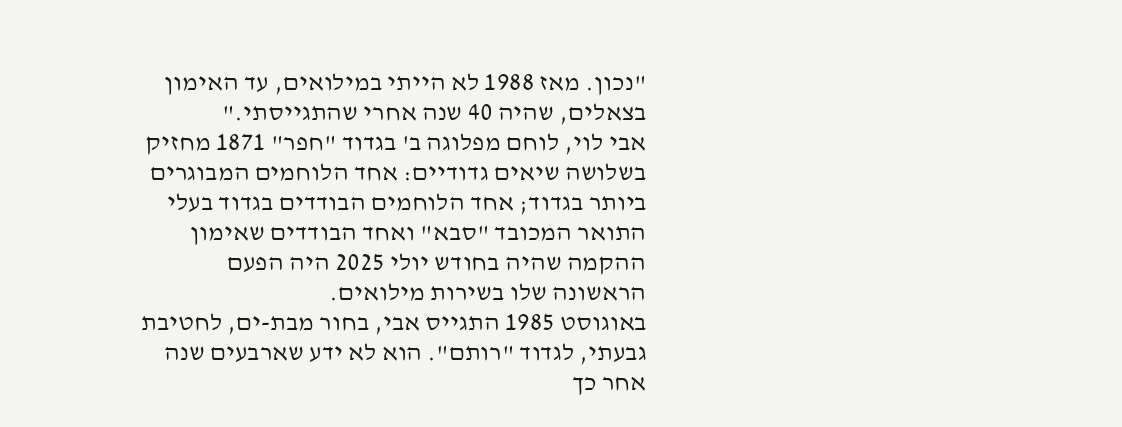"נכון. מאז 1988 לא הייתי במילואים, עד האימון בצאלים, שהיה 40 שנה אחרי שהתגייסתי."
אבי לוי, לוחם מפלוגה ב' בגדוד "חפר" 1871 מחזיק בשלושה שיאים גדודיים: אחד הלוחמים המבוגרים ביותר בגדוד; אחד הלוחמים הבודדים בגדוד בעלי התואר המכובד "סבא" ואחד הבודדים שאימון ההקמה שהיה בחודש יולי 2025 היה הפעם הראשונה שלו בשירות מילואים.
באוגוסט 1985 התגייס אבי, בחור מבת-ים, לחטיבת גבעתי, לגדוד "רותם". הוא לא ידע שארבעים שנה אחר כך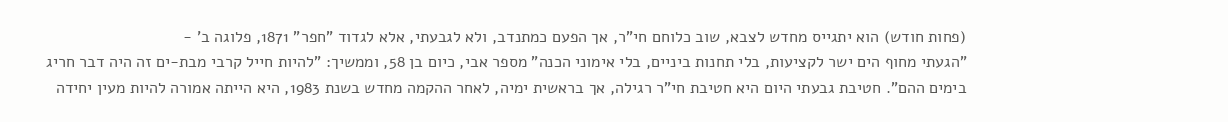(פחות חודש) הוא יתגייס מחדש לצבא, שוב כלוחם חי"ר, אך הפעם כמתנדב, ולא לגבעתי, אלא לגדוד "חפר" 1871, פלוגה ב' -
"הגעתי מחוף הים ישר לקציעות, בלי תחנות ביניים, בלי אימוני הכנה" מספר אבי, כיום בן 58, וממשיך: "להיות חייל קרבי מבת-ים זה היה דבר חריג בימים ההם". חטיבת גבעתי היום היא חטיבת חי"ר רגילה, אך בראשית ימיה, לאחר ההקמה מחדש בשנת 1983, היא הייתה אמורה להיות מעין יחידה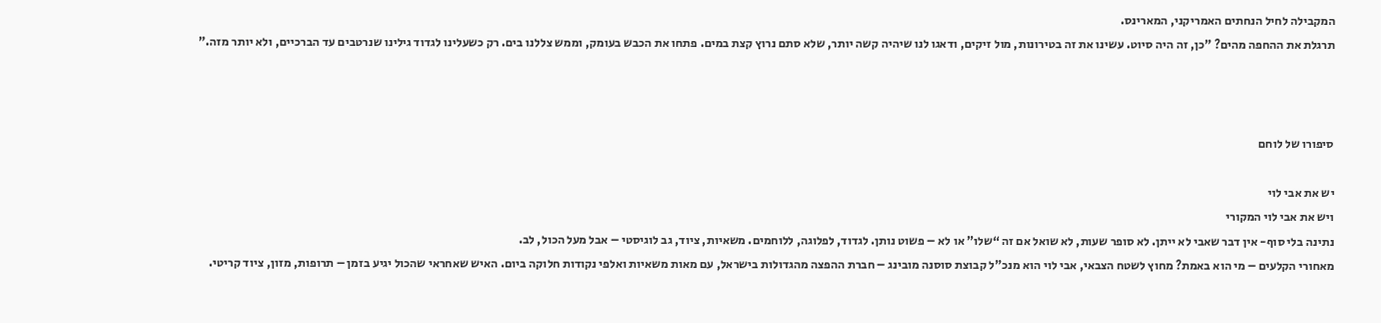המקבילה לחיל הנחתים האמריקני, המארינס.
תרגלת את ההחפה מהים? "כן, זה היה סיוט. עשינו את זה בטירונות, מול זיקים, ודאגו לנו שיהיה קשה יותר, שלא סתם נרוץ קצת במים. פתחו את הכבש בעומק, וממש צללנו בים. רק כשעלינו לגדוד גילינו שנרטבים עד הברכיים, ולא יותר מזה."



סיפורו של לוחם

יש את אבי לוי
ויש את אבי לוי המקורי
נתינה בלי סוף- אין דבר שאבי לא ייתן. לא סופר שעות, לא שואל אם זה “שלו” או לא – פשוט נותן. לגדוד, לפלוגה, ללוחמים. משאיות, ציוד, גב לוגיסטי – אבל מעל הכול, לב.
מאחורי הקלעים – מי הוא באמת? מחוץ לשטח הצבאי, אבי לוי הוא מנכ"ל קבוצת סוסנה מובינג – חברת ההפצה מהגדולות בישראל, עם מאות משאיות ואלפי נקודות חלוקה ביום. האיש שאחראי שהכול יגיע בזמן – תרופות, מזון, ציוד קריטי.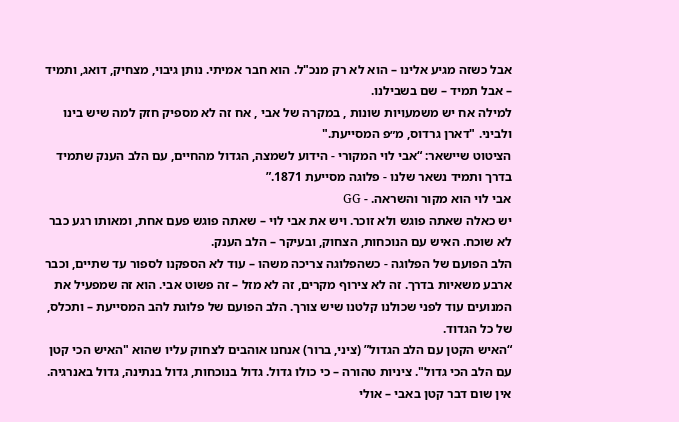אבל כשזה מגיע אלינו – הוא לא רק מנכ"ל. הוא חבר אמיתי. נותן גיבוי, מצחיק, דואג, ותמיד – אבל תמיד – שם בשבילנו.
למילה אח יש משמעויות שונות , במקרה של אבי , אח זה לא מספיק חזק למה שיש בינו ולביני. "דארן גרדוס, מ״פ המסייעת."
הציטוט שיישאר: “אבי לוי המקורי - הידוע לשמצה, הגדול מהחיים, עם הלב הענק שתמיד בדרך ותמיד נשאר שלנו - פלוגה מסייעת 1871.”
אבי לוי הוא מקור והשראה. - GG
יש כאלה שאתה פוגש ולא זוכר. ויש את אבי לוי – שאתה פוגש פעם אחת, ומאותו רגע כבר לא שוכח. האיש עם הנוכחות, הצחוק, ובעיקר – הלב הענק.
הלב הפועם של הפלוגה - כשהפלוגה צריכה משהו – עוד לא הספקנו לספור עד שתיים, וכבר ארבע משאיות בדרך. זה לא צירוף מקרים, זה לא מזל – זה פשוט אבי. הוא זה שמפעיל את המנועים עוד לפני שכולנו קלטנו שיש צורך. הלב הפועם של פלוגת להב המסייעת – ותכלס, של כל הגדוד.
“האיש הקטן עם הלב הגדול” (ציני, ברור) אנחנו אוהבים לצחוק עליו שהוא "האיש הכי קטן עם הלב הכי גדול". ציניות טהורה – כי כולו גדול. גדול בנוכחות, גדול בנתינה, גדול באנרגיה. אין שום דבר קטן באבי – אולי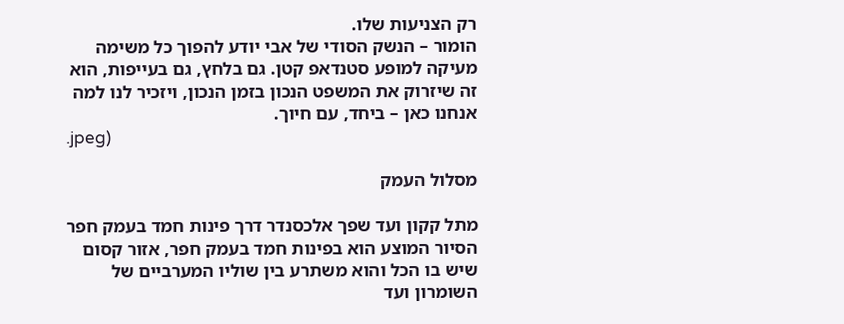רק הצניעות שלו.
הומור – הנשק הסודי של אבי יודע להפוך כל משימה מעיקה למופע סטנדאפ קטן. גם בלחץ, גם בעייפות, הוא זה שיזרוק את המשפט הנכון בזמן הנכון, ויזכיר לנו למה אנחנו כאן – ביחד, עם חיוך.
.jpeg)

מסלול העמק

מתל קקון ועד שפך אלכסנדר דרך פינות חמד בעמק חפר
הסיור המוצע הוא בפינות חמד בעמק חפר, אזור קסום שיש בו הכל והוא משתרע בין שוליו המערביים של השומרון ועד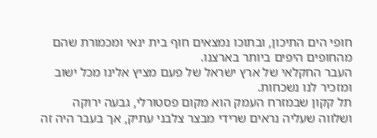חופי הים התיכון, ובתוכו נמצאים חוף בית ינאי ומכמורת שהם מהחופים היפים ביותר בארצנו.
העבר החקלאי של ארץ ישראל של פעם מציץ אלינו מכל ישוב ומזכיר לנו נשכחות.
תל קקון שבמזרח העמק הוא מקום פסטורלי, גבעה ירוקה ושלווה שעליה נראים שרידי מבצר צלבני עתיק, אך בעבר היה זה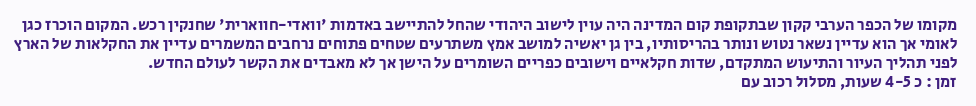מקומו של הכפר הערבי קקון שבתקופת קום המדינה היה עוין לישוב היהודי שהחל להתיישב באדמות 'וואדי-חווארית' שחנקין רכש. המקום הוכרז כגן לאומי אך הוא עדיין נשאר נטוש ונותר בהריסותיו, בין גן יאשיה למושב אמץ משתרעים שטחים פתוחים נרחבים המשמרים עדיין את החקלאות של הארץ לפני תהליך העיור והתיעוש המתקדם, שדות חקלאיים וישובים כפריים השומרים על הישן אך לא מאבדים את הקשר לעולם החדש.
זמן : כ 4-5 שעות, מסלול רכוב עם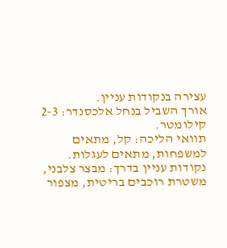עצירה בנקודות עניין.
אורך השביל בנחל אלכסנדר: 2-3 קילומטר.
תוואי הליכה: קל, מתאים למשפחות, מתאים לעגלות.
נקודות עניין בדרך: מבצר צלבני, משטרת רוכבים בריטית, מצפור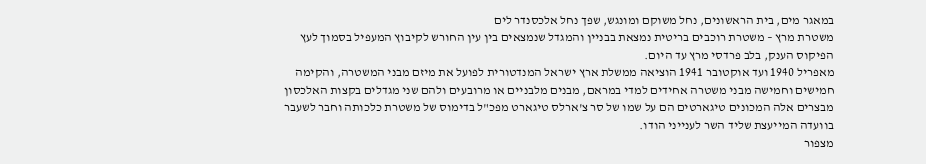במאגר מים, בית הראשונים, נחל משוקם ומונגש, שפך נחל אלכסנדר לים
משטרת מרץ – משטרת רוכבים בריטית נמצאת בבניין והמגדל שנמצאים בין עין החורש לקיבוץ המעפיל בסמוך לעץ הפיקוס הענק, בלב פרדסי מרץ עד היום.
מאפריל 1940 ועד אוקטובר 1941 הוציאה ממשלת ארץ ישראל המנדטורית לפועל את מיזם מבני המשטרה, והקימה חמישים וחמישה מבני משטרה אחידים למדי במראם, מבנים מלבניים או מרובעים ולהם שני מגדלים בקצות האלכסון מבצרים אלה המכונים טיגארטים הם על שמו של סר צ'ארלס טיגארט מפכ"ל בדימוס של משטרת כלכותה וחבר לשעבר בוועדה המייעצת שליד השר לענייני הודו.
מצפור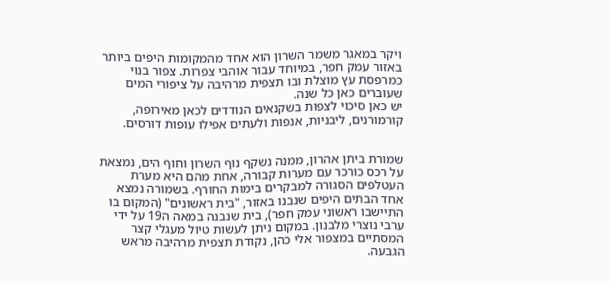ויקר במאגר משמר השרון הוא אחד מהמקומות היפים ביותר באזור עמק חפר, במיוחד עבור אוהבי צפרות. צפור בנוי כמרפסת עץ מוצלת ובו תצפית מרהיבה על ציפורי המים שעוברים כאן כל שנה.
יש כאן סיכוי לצפות בשקנאים הנודדים לכאן מאירופה, קורמורנים, ליבניות, אנפות ולעתים אפילו עופות דורסים.


שמורת ביתן אהרון, ממנה נשקף נוף השרון וחוף הים, נמצאת על רכס כורכר עם מערות קבורה, אחת מהם היא מערת העטלפים הסגורה למבקרים בימות החורף. בשמורה נמצא אחד הבתים היפים שנבנו באזור, "בית ראשונים" (המקום בו התיישבו ראשוני עמק חפר), בית שנבנה במאה ה19 על ידי ערבי נוצרי מלבנון. במקום ניתן לעשות טיול מעגלי קצר המסתיים במצפור אלי כהן, נקודת תצפית מרהיבה מראש הגבעה.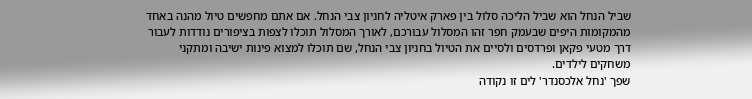שביל הנחל הוא שביל הליכה סלול בין פארק איטליה לחניון צבי הנחל. אם אתם מחפשים טיול מהנה באחד מהמקומות היפים שבעמק חפר זהו המסלול עבורכם, לאורך המסלול תוכלו לצפות בציפורים נודדות לעבור דרך מטעי פקאן ופרדסים ולסיים את הטיול בחניון צבי הנחל, שם תוכלו למצוא פינות ישיבה ומתקני משחקים לילדים.
שפך 'נחל אלכסנדר' לים זו נקודה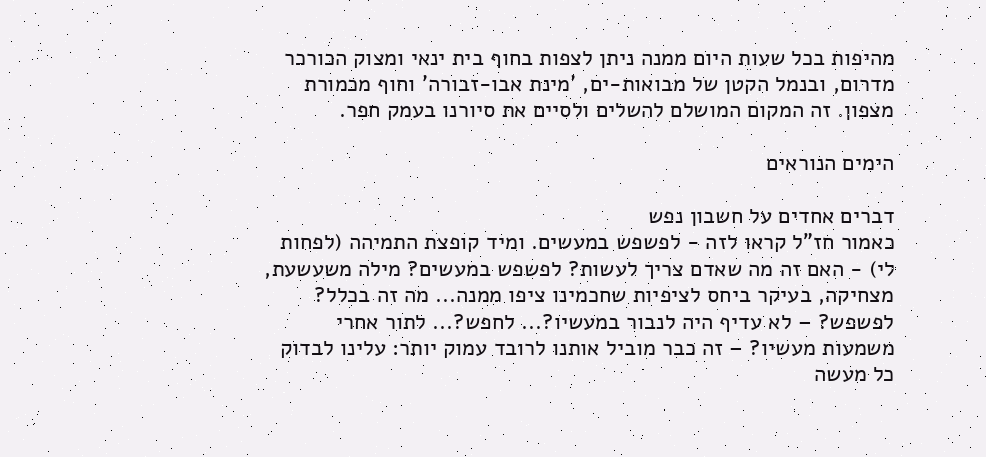מהיפות בכל שעות היום ממנה ניתן לצפות בחוף בית ינאי ומצוק הכורכר מדרום, ובנמל הקטן של מבואות-ים, 'מינת אבו-זבורה' וחוף מכמורת מצפון. זה המקום המושלם להשלים ולסיים את סיורנו בעמק חפר.

הימים הנוראים

דברים אחדים על חשבון נפש
כאמור חז"ל קראו לזה - לפשפש במעשים. ומיד קופצת התמיהה (לפחות לי) - האם זה מה שאדם צריך לעשות? לפשפש במעשים? מילה משעשעת, מצחיקה, בעיקר ביחס לציפיות שחכמינו ציפו ממנה... מה זה בכלל? לפשפש? – לא עדיף היה לנבור במעשיו?... לחפש?... לתור אחרי משמעות מעשיו? – זה כבר מוביל אותנו לרובד עמוק יותר: עלינו לבדוק כל מעשה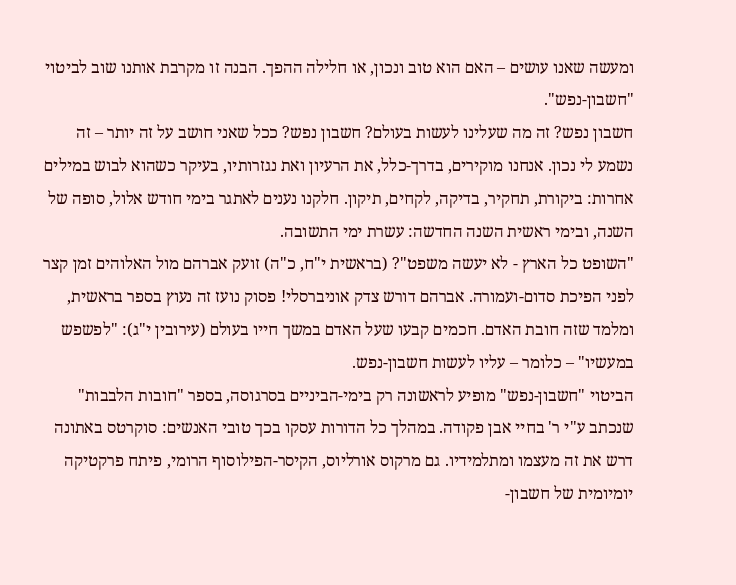ומעשה שאנו עושים – האם הוא טוב ונכון, או חלילה ההפך. הבנה זו מקרבת אותנו שוב לביטוי "חשבון-נפש".
חשבון נפש? זה מה שעלינו לעשות בעולם? חשבון נפש? ככל שאני חושב על זה יותר – זה נשמע לי נכון. אנחנו מוקירים, בדרך-כלל, את הרעיון ואת נגזרותיו, בעיקר כשהוא לבוש במילים אחרות: ביקורת, תחקיר, בדיקה, לקחים, תיקון. חלקנו נענים לאתגר בימי חודש אלול, סופה של השנה, ובימי ראשית השנה החדשה: עשרת ימי התשובה.
"השופט כל הארץ - לא יעשה משפט"? (בראשית י"ח, כ"ה) זועק אברהם מול האלוהים זמן קצר לפני הפיכת סדום-ועמורה. אברהם דורש צדק אוניברסלי! פסוק נועז זה נעוץ בספר בראשית, ומלמד שזה חובת האדם. חכמים קבעו שעל האדם במשך חייו בעולם (עירובין י"ג): "לפשפש במעשיו" – כלומר – עליו לעשות חשבון-נפש.
הביטוי "חשבון-נפש" מופיע לראשונה רק בימי-הביניים בסרגוסה, בספר "חובות הלבבות" שנכתב ע"י ר' בחיי אבן פקודה. במהלך כל הדורות עסקו בכך טובי האנשים: סוקרטס באתונה דרש את זה מעצמו ומתלמידיו. גם מרקוס אורליוס, הקיסר-הפילוסוף הרומי, פיתח פרקטיקה יומיומית של חשבון-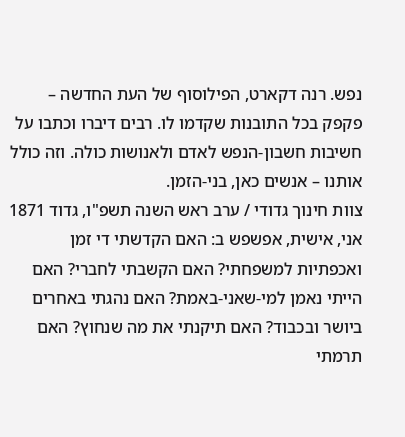נפש. רנה דקארט, הפילוסוף של העת החדשה – פקפק בכל התובנות שקדמו לו. רבים דיברו וכתבו על חשיבות חשבון-הנפש לאדם ולאנושות כולה. וזה כולל אותנו – אנשים כאן, בני-הזמן.
צוות חינוך גדודי / ערב ראש השנה תשפ"ו, גדוד 1871
אני, אישית, אפשפש ב: האם הקדשתי די זמן ואכפתיות למשפחתי? האם הקשבתי לחברי? האם הייתי נאמן למי-שאני-באמת? האם נהגתי באחרים ביושר ובכבוד? האם תיקנתי את מה שנחוץ? האם תרמתי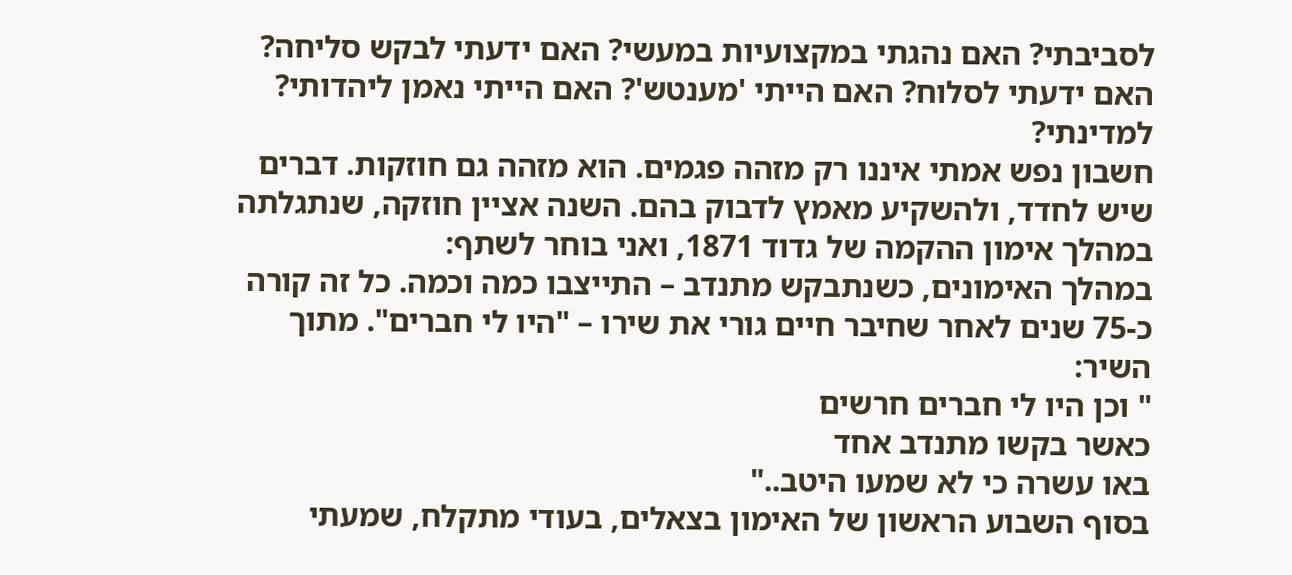לסביבתי? האם נהגתי במקצועיות במעשי? האם ידעתי לבקש סליחה? האם ידעתי לסלוח? האם הייתי 'מענטש'? האם הייתי נאמן ליהדותי? למדינתי?
חשבון נפש אמתי איננו רק מזהה פגמים. הוא מזהה גם חוזקות. דברים שיש לחדד, ולהשקיע מאמץ לדבוק בהם. השנה אציין חוזקה, שנתגלתה במהלך אימון ההקמה של גדוד 1871, ואני בוחר לשתף:
במהלך האימונים, כשנתבקש מתנדב – התייצבו כמה וכמה. כל זה קורה כ-75 שנים לאחר שחיבר חיים גורי את שירו – "היו לי חברים". מתוך השיר:
" וכן היו לי חברים חרשים
כאשר בקשו מתנדב אחד
באו עשרה כי לא שמעו היטב.."
בסוף השבוע הראשון של האימון בצאלים, בעודי מתקלח, שמעתי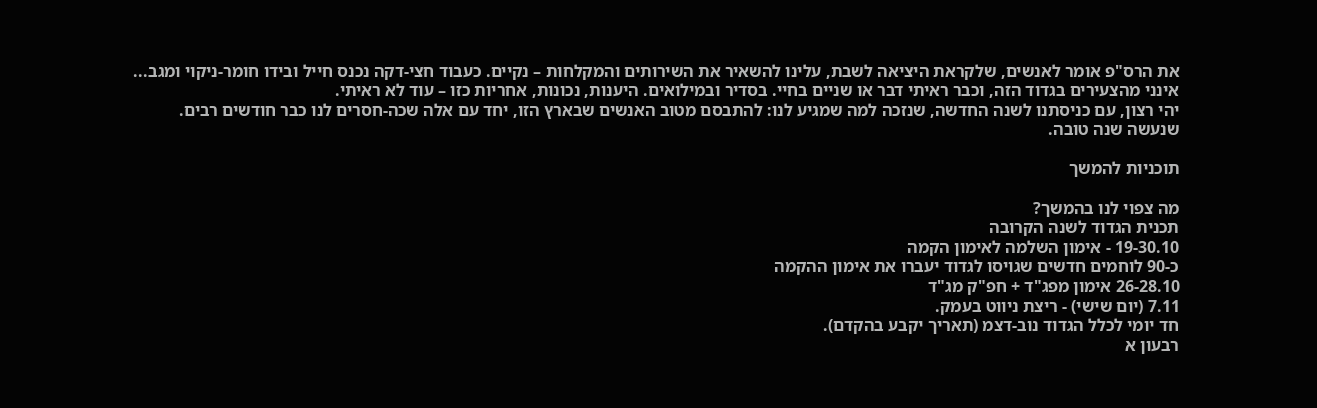את הרס"פ אומר לאנשים, שלקראת היציאה לשבת, עלינו להשאיר את השירותים והמקלחות – נקיים. כעבוד חצי-דקה נכנס חייל ובידו חומר-ניקוי ומגב...
אינני מהצעירים בגדוד הזה, וכבר ראיתי דבר או שניים בחיי. בסדיר ובמילואים. היענות, נכונות, אחריות כזו – עוד לא ראיתי.
יהי רצון, עם כניסתנו לשנה החדשה, שנזכה למה שמגיע לנו: להתבסם מטוב האנשים שבארץ הזו, יחד עם אלה שכה-חסרים לנו כבר חודשים רבים.
שנעשה שנה טובה.

תוכניות להמשך

מה צפוי לנו בהמשך?
תכנית הגדוד לשנה הקרובה
19-30.10 - אימון השלמה לאימון הקמה
כ-90 לוחמים חדשים שגויסו לגדוד יעברו את אימון ההקמה
26-28.10 אימון מפג"ד + חפ"ק מג"ד
7.11 (יום שישי) - ריצת ניווט בעמק.
חד יומי לכלל הגדוד נוב-דצמ (תאריך יקבע בהקדם).
רבעון א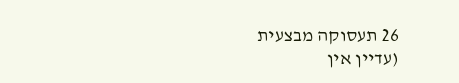26 תעסוקה מבצעית (עדיין אין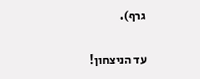גרף).

עד הניצחון!